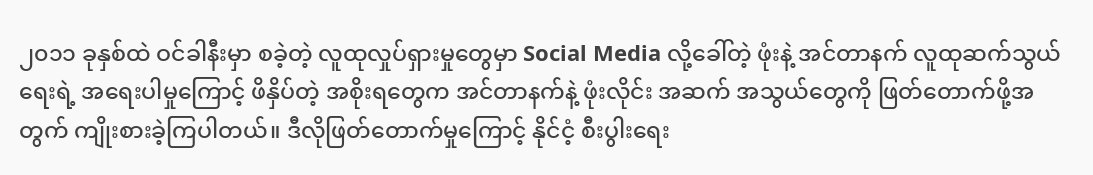၂၀၁၁ ခုနှစ်ထဲ ဝင်ခါနီးမှာ စခဲ့တဲ့ လူထုလှုပ်ရှားမှုတွေမှာ Social Media လို့ခေါ်တဲ့ ဖုံးနဲ့ အင်တာနက် လူထုဆက်သွယ်ရေးရဲ့ အရေးပါမှုကြောင့် ဖိနှိပ်တဲ့ အစိုးရတွေက အင်တာနက်နဲ့ ဖုံးလိုင်း အဆက် အသွယ်တွေကို ဖြတ်တောက်ဖို့အတွက် ကျိုးစားခဲ့ကြပါတယ်။ ဒီလိုဖြတ်တောက်မှုကြောင့် နိုင်ငံ့ စီးပွါးရေး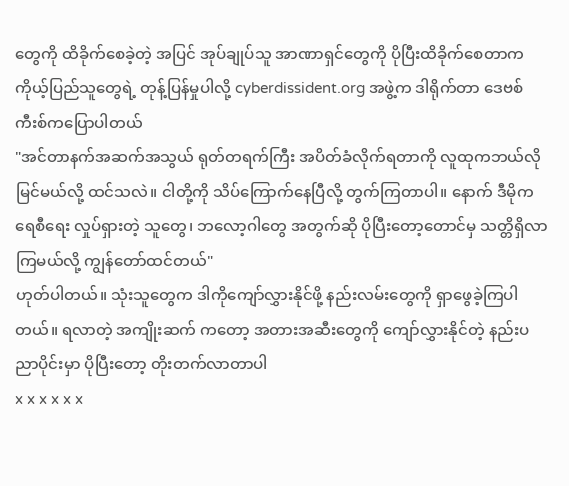တွေကို ထိခိုက်စေခဲ့တဲ့ အပြင် အုပ်ချုပ်သူ အာဏာရှင်တွေကို ပိုပြီးထိခိုက်စေတာက ကိုယ့်ပြည်သူတွေရဲ့ တုန့်ပြန်မှုပါလို့ cyberdissident.org အဖွဲ့က ဒါရိုက်တာ ဒေဗစ်ကီးစ်ကပြောပါတယ်
"အင်တာနက်အဆက်အသွယ် ရုတ်တရက်ကြီး အပိတ်ခံလိုက်ရတာကို လူထုကဘယ်လိုမြင်မယ်လို့ ထင်သလဲ။ ငါတို့ကို သိပ်ကြောက်နေပြီလို့ တွက်ကြတာပါ။ နောက် ဒီမိုကရေစီရေး လှုပ်ရှားတဲ့ သူတွေ၊ ဘလော့ဂါတွေ အတွက်ဆို ပိုပြီးတော့တောင်မှ သတ္တိရှိလာကြမယ်လို့ ကျွန်တော်ထင်တယ်"
ဟုတ်ပါတယ်။ သုံးသူတွေက ဒါကိုကျော်လွှားနိုင်ဖို့ နည်းလမ်းတွေကို ရှာဖွေခဲ့ကြပါတယ်။ ရလာတဲ့ အကျိုးဆက် ကတော့ အတားအဆီးတွေကို ကျော်လွှားနိုင်တဲ့ နည်းပညာပိုင်းမှာ ပိုပြီးတော့ တိုးတက်လာတာပါ
x x x x x x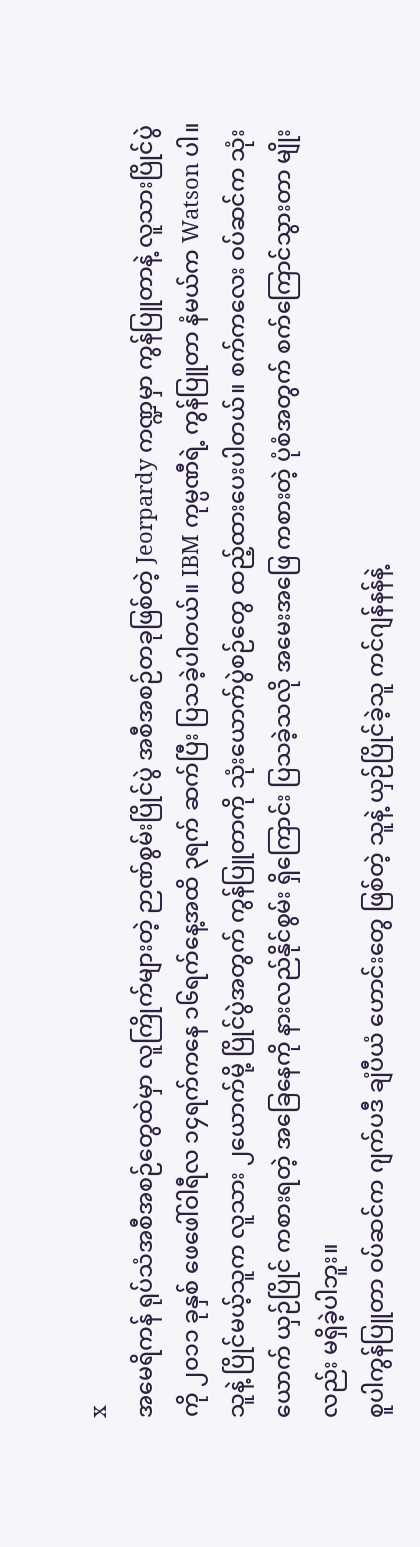x
အမေရိကန် ရုပ်သံအစီအစဉ်တွေထဲမှာ လူကြိုက်များတဲ့ ဉာဏ်စွမ်းပြိုင်ပွဲ အစီအစဉ်တခုဖြစ်တဲ့ Jeorpardy ကဏ္ဍမှာ ကွန်ပြူတာနဲ့ လူသားပြိုင်ပွဲကို ၂၀၁၁ ခုနှစ် ဖေဖေါ်ဝါရီလ ၁၄ရက်ကနေ ၁၆ရက်နေ့အထိ ၃ရက် ဆက်ပြီး ပြသခဲ့ပါတယ်။ IBM ကုမ္ပဏီရဲ့ ကွန်ပြူတာ နံမယ်က Watson ပါ။ သူနဲ့ ပြိုင်မယ့်သူက လူသား ၂ယောက်မို့ ပြိုင်ပွဲအတွက် ကွန်ပြူတာကို သုံးယောက်ပွဲစဉ်တွေ ထည့်ထားပေးပါတယ်။ စက်ကလေး ဝပ်ဆင်က သုံးယောက် ယှဉ်ပြိုင် ကစားရတဲ့ အခြေနေကို နားလည်နိုင်စွမ်း ရှိကြောင်း ပြသခဲ့သလို အမေးအဖြေ ကစားတဲ့ ပုံစံအတွက် စက်ကြောင်သွားတာ မျိုးလည်း မရှိခဲ့ပါဘူး။
စူပါကွန်ပြူတာ ဝပ်ဆင်က ဂျက်ပဒီ ချံပီယံ ဟောင်းတွေ ဖြစ်တဲ့ သူနဲ့ ယှဉ်ပြိုင်ခဲ့သူ ကင်ဂျန်နန်နဲ့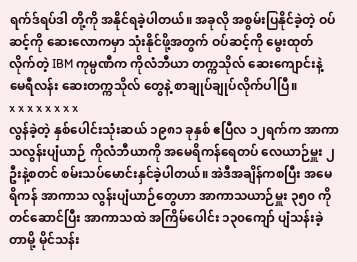ရက်ဒ်ရပ်ဒါ တို့ကို အနိုင်ရခဲ့ပါတယ်။ အခုလို အစွမ်းပြနိုင်ခဲ့တဲ့ ဝပ်ဆင့်ကို ဆေးလောကမှာ သုံးနိုင်ဖို့အတွက် ဝပ်ဆင့်ကို မွေးထုတ်လိုက်တဲ့ IBM ကုမ္ပဏီက ကိုလံဘီယာ တက္ကသိုလ် ဆေးကျောင်းနဲ့ မေရီလန်း ဆေးတက္ကသိုလ် တွေနဲ့ စာချုပ်ချုပ်လိုက်ပါပြီ။
x x x x x x x x
လွန်ခဲ့တဲ့ နှစ်ပေါင်းသုံးဆယ် ၁၉၈၁ ခုနှစ် ဧပြီလ ၁၂ရက်က အာကာသလွန်းပျံယာဉ် ကိုလံဘီယာကို အမေရိကန်ရေတပ် လေယာဉ်မှူး ၂ဦးနဲ့စတင် စမ်းသပ်မောင်းနှင်ခဲ့ပါတယ်။ အဲဒီအချိန်ကစပြီး အမေရိကန် အာကာသ လွန်းပျံယာဉ်တွေဟာ အာကာသယာဉ်မှူး ၃၅၀ ကိုတင်ဆောင်ပြီး အာကာသထဲ အကြိမ်ပေါင်း ၁၃၀ကျော် ပျံသန်းခဲ့တာမို့ မိုင်သန်း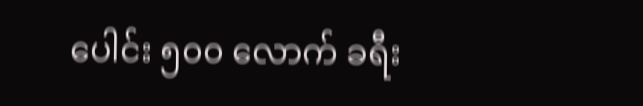ပေါင်း ၅၀၀ လောက် ခရီး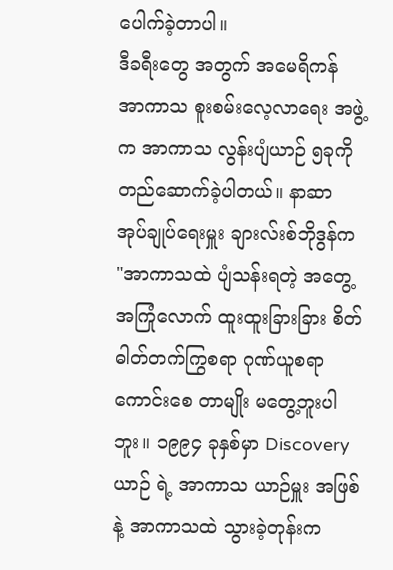ပေါက်ခဲ့တာပါ။
ဒီခရီးတွေ အတွက် အမေရိကန် အာကာသ စူးစမ်းလေ့လာရေး အဖွဲ့က အာကာသ လွန်းပျံယာဉ် ၅ခုကို တည်ဆောက်ခဲ့ပါတယ်။ နာဆာ အုပ်ချုပ်ရေးမှူး ချားလ်းစ်ဘိုဒွန်က
"အာကာသထဲ ပျံသန်းရတဲ့ အတွေ့အကြုံလောက် ထူးထူးခြားခြား စိတ်ဓါတ်တက်ကြွစရာ ဂုဏ်ယူစရာ ကောင်းစေ တာမျိုး မတွေ့ဘူးပါဘူး။ ၁၉၉၄ ခုနှစ်မှာ Discovery ယာဉ် ရဲ့ အာကာသ ယာဉ်မှူး အဖြစ်နဲ့ အာကာသထဲ သွားခဲ့တုန်းက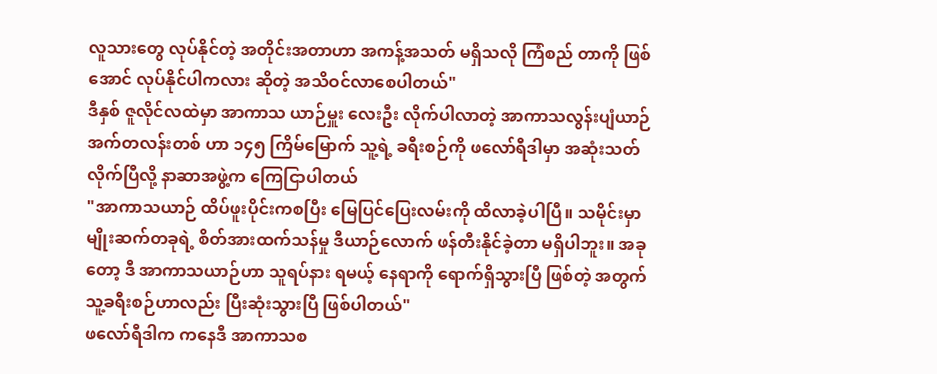လူသားတွေ လုပ်နိုင်တဲ့ အတိုင်းအတာဟာ အကန့်အသတ် မရှိသလို ကြံစည် တာကို ဖြစ်အောင် လုပ်နိုင်ပါကလား ဆိုတဲ့ အသိဝင်လာစေပါတယ်"
ဒီနှစ် ဇူလိုင်လထဲမှာ အာကာသ ယာဉ်မှူး လေးဦး လိုက်ပါလာတဲ့ အာကာသလွန်းပျံယာဉ် အက်တလန်းတစ် ဟာ ၁၄၅ ကြိမ်မြောက် သူ့ရဲ့ ခရီးစဉ်ကို ဖလော်ရီဒါမှာ အဆုံးသတ်လိုက်ပြီလို့ နာဆာအဖွဲ့က ကြေငြာပါတယ်
"အာကာသယာဉ် ထိပ်ဖူးပိုင်းကစပြီး မြေပြင်ပြေးလမ်းကို ထိလာခဲ့ပါပြီ။ သမိုင်းမှာ မျိုးဆက်တခုရဲ့ စိတ်အားထက်သန်မှု ဒီယာဉ်လောက် ဖန်တီးနိုင်ခဲ့တာ မရှိပါဘူး။ အခုတော့ ဒီ အာကာသယာဉ်ဟာ သူရပ်နား ရမယ့် နေရာကို ရောက်ရှိသွားပြီ ဖြစ်တဲ့ အတွက် သူ့ခရီးစဉ်ဟာလည်း ပြီးဆုံးသွားပြီ ဖြစ်ပါတယ်"
ဖလော်ရီဒါက ကနေဒီ အာကာသစ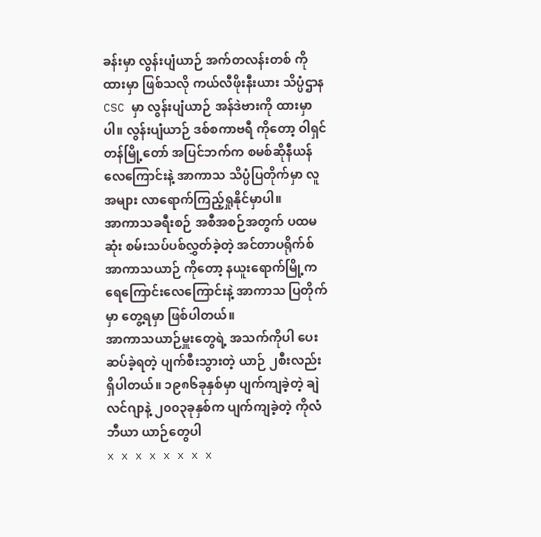ခန်းမှာ လွန်းပျံယာဉ် အက်တလန်းတစ် ကိုထားမှာ ဖြစ်သလို ကယ်လီဖိုးနီးယား သိပ္ပံဌာန CSC မှာ လွန်းပျံယာဉ် အန်ဒဲဗားကို ထားမှာပါ။ လွန်းပျံယာဉ် ဒစ်စကာဗရီ ကိုတော့ ဝါရှင်တန်မြို့တော် အပြင်ဘက်က စမစ်ဆိုနီယန် လေကြောင်းနဲ့ အာကာသ သိပ္ပံပြတိုက်မှာ လူအများ လာရောက်ကြည့်ရှုနိုင်မှာပါ။
အာကာသခရီးစဉ် အစီအစဉ်အတွက် ပထမဆုံး စမ်းသပ်ပစ်လွှတ်ခဲ့တဲ့ အင်တာပရိုက်စ် အာကာသယာဉ် ကိုတော့ နယူးရောက်မြို့က ရေကြောင်းလေကြောင်းနဲ့ အာကာသ ပြတိုက်မှာ တွေ့ရမှာ ဖြစ်ပါတယ်။
အာကာသယာဉ်မှူးတွေရဲ့ အသက်ကိုပါ ပေးဆပ်ခဲ့ရတဲ့ ပျက်စီးသွားတဲ့ ယာဉ် ၂စီးလည်း ရှိပါတယ်။ ၁၉၈၆ခုနှစ်မှာ ပျက်ကျခဲ့တဲ့ ချဲလင်ဂျာနဲ့ ၂၀၀၃ခုနှစ်က ပျက်ကျခဲ့တဲ့ ကိုလံဘီယာ ယာဉ်တွေပါ
x x x x x x x x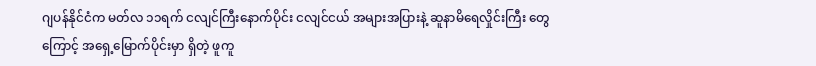ဂျပန်နိုင်ငံက မတ်လ ၁၁ရက် ငလျင်ကြီးနောက်ပိုင်း ငလျင်ငယ် အများအပြားနဲ့ ဆူနာမိရေလှိုင်းကြီး တွေကြောင့် အရှေ့မြောက်ပိုင်းမှာ ရှိတဲ့ ဖူကူ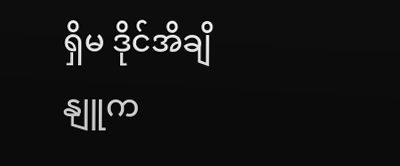ရှိမ ဒိုင်အိချိ နျူက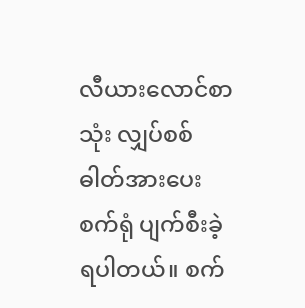လီယားလောင်စာသုံး လျှပ်စစ်ဓါတ်အားပေး စက်ရုံ ပျက်စီးခဲ့ရပါတယ်။ စက်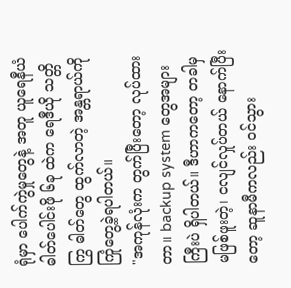ရုံမှာ ပေါက်ကွဲမှုတွေနဲ့ အတူ ယူရေနီယံ ဓါတ်ပေါင်းဖို ၆ခု ထဲက ရေဒီယို သတ္တိကြွ ဓါတ်တွေ ထွက်လာတဲ့ အန္တရာယ်ကို ကြုံတွေ့ခဲ့ရပါတယ်။
"အကုန်လုံးက တွက်ပြီးတော့ လုပ်ထားတာ။ backup system တွေအများကြီးပဲ ရှိပါတယ်။ ဒီဟာကတော့ တခါမှ မဖြစ်ဖူးတဲ့၊ ငလျင်လှုပ်တယ် နောက်ပြီးတော့ ဆူနာမီကလည်း ဝင်သွား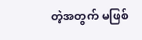တဲ့အတွက် မဖြစ်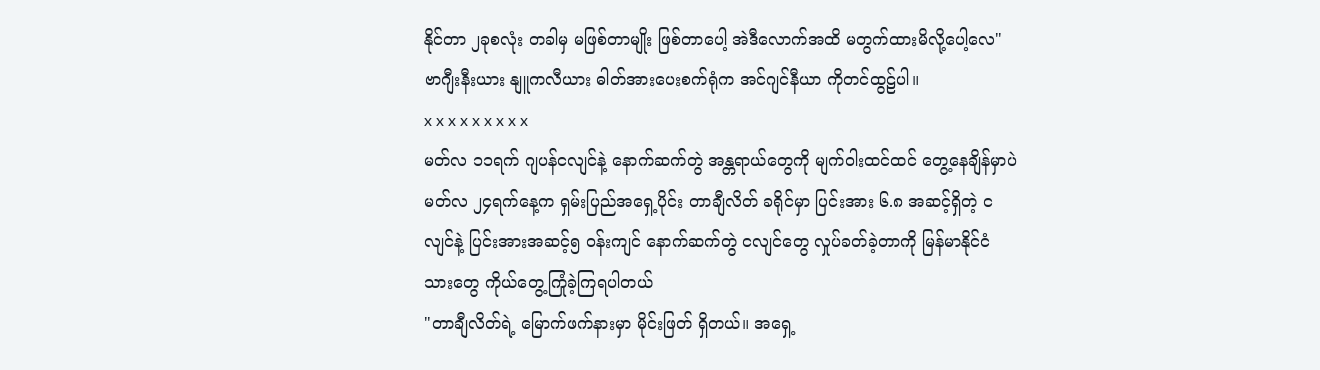နိုင်တာ ၂ခုစလုံး တခါမှ မဖြစ်တာမျိုး ဖြစ်တာပေါ့ အဲဒီလောက်အထိ မတွက်ထားမိလို့ပေါ့လေ"
ဗာဂျီးနီးယား နျူကလီယား ဓါတ်အားပေးစက်ရုံက အင်ဂျင်နီယာ ကိုတင်ထွဠ်ပါ။
x x x x x x x x x
မတ်လ ၁၁ရက် ဂျပန်ငလျင်နဲ့ နောက်ဆက်တွဲ အန္တရာယ်တွေကို မျက်ဝါးထင်ထင် တွေ့နေချိန်မှာပဲ မတ်လ ၂၄ရက်နေ့က ရှမ်းပြည်အရှေ့ပိုင်း တာချီလိတ် ခရိုင်မှာ ပြင်းအား ၆.၈ အဆင့်ရှိတဲ့ ငလျင်နဲ့ ပြင်းအားအဆင့်၅ ဝန်းကျင် နောက်ဆက်တွဲ ငလျင်တွေ လှုပ်ခတ်ခဲ့တာကို မြန်မာနိုင်ငံ သားတွေ ကိုယ်တွေ့ကြုံခဲ့ကြရပါတယ်
"တာချီလိတ်ရဲ့ မြောက်ဖက်နားမှာ မိုင်းဖြတ် ရှိတယ်။ အရှေ့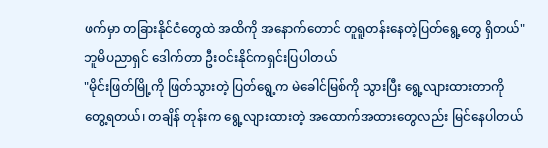ဖက်မှာ တခြားနိုင်ငံတွေထဲ အထိကို အနောက်တောင် တူရူတန်းနေတဲ့ပြတ်ရွေ့တွေ ရှိတယ်"
ဘူမိပညာရှင် ဒေါက်တာ ဦးဝင်းနိုင်ကရှင်းပြပါတယ်
"မိုင်းဖြတ်မြို့ကို ဖြတ်သွားတဲ့ ပြတ်ရွေ့က မဲခေါင်မြစ်ကို သွားပြီး ရွေ့လျားထားတာကို တွေ့ရတယ်၊ တချိန် တုန်းက ရွေ့လျားထားတဲ့ အထောက်အထားတွေလည်း မြင်နေပါတယ်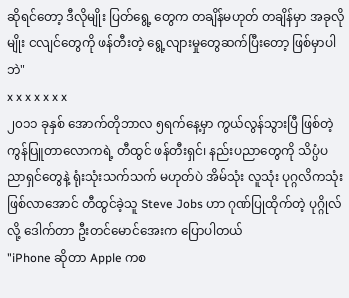ဆိုရင်တော့ ဒီလိုမျိုး ပြတ်ရွေ့ တွေက တချိန်မဟုတ် တချိန်မှာ အခုလိုမျိုး ငလျင်တွေကို ဖန်တီးတဲ့ ရွေ့လျားမှုတွေဆက်ပြီးတော့ ဖြစ်မှာပါဘဲ"
x x x x x x x
၂၀၁၁ ခုနှစ် အောက်တိုဘာလ ၅ရက်နေ့မှာ ကွယ်လွန်သွားပြီ ဖြစ်တဲ့ ကွန်ပြူတာလောကရဲ့ တီထွင် ဖန်တီးရှင်၊ နည်းပညာတွေကို သိပ္ပံပညာရှင်တွေနဲ့ ရုံးသုံးသက်သက် မဟုတ်ပဲ အိမ်သုံး လူသုံး ပုဂ္ဂလိကသုံး ဖြစ်လာအောင် တီထွင်ခဲ့သူ Steve Jobs ဟာ ဂုဏ်ပြုထိုက်တဲ့ ပုဂ္ဂိုလ်လို့ ဒေါက်တာ ဦးတင်မောင်အေးက ပြောပါတယ်
"iPhone ဆိုတာ Apple ကစ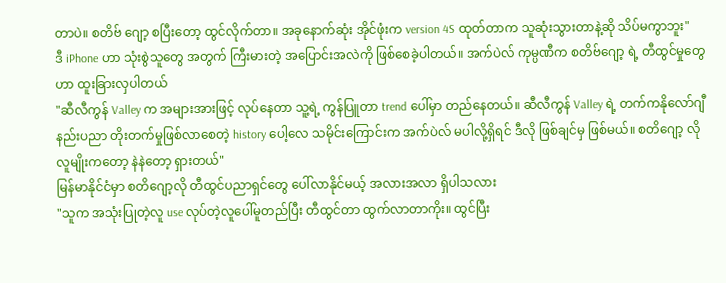တာပဲ။ စတိဗ် ဂျော့ စပြီးတော့ ထွင်လိုက်တာ။ အခုနောက်ဆုံး အိုင်ဖုံးက version 4S ထုတ်တာက သူဆုံးသွားတာနဲ့ဆို သိပ်မကွာဘူး"
ဒီ iPhone ဟာ သုံးစွဲသူတွေ အတွက် ကြီးမားတဲ့ အပြောင်းအလဲကို ဖြစ်စေခဲ့ပါတယ်။ အက်ပဲလ် ကုမ္ပဏီက စတိဗ်ဂျော့ ရဲ့ တီထွင်မှုတွေဟာ ထူးခြားလှပါတယ်
"ဆီလီကွန် Valley က အများအားဖြင့် လုပ်နေတာ သူ့ရဲ့ ကွန်ပြူတာ trend ပေါ်မှာ တည်နေတယ်။ ဆီလီကွန် Valley ရဲ့ တက်ကနိုလော်ဂျီ နည်းပညာ တိုးတက်မှုဖြစ်လာစေတဲ့ history ပေါ့လေ သမိုင်းကြောင်းက အက်ပဲလ် မပါလို့ရှိရင် ဒီလို ဖြစ်ချင်မှ ဖြစ်မယ်။ စတိဂျော့ လိုလူမျိုးကတော့ နဲနဲတော့ ရှားတယ်"
မြန်မာနိုင်ငံမှာ စတိဂျော့လို တီထွင်ပညာရှင်တွေ ပေါ်လာနိုင်မယ့် အလားအလာ ရှိပါသလား
"သူက အသုံးပြုတဲ့လူ use လုပ်တဲ့လူပေါ်မူတည်ပြီး တီထွင်တာ ထွက်လာတာကိုး။ ထွင်ပြီး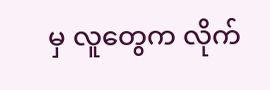မှ လူတွေက လိုက်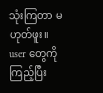သုံးကြတာ မဟုတ်ဖူး။ user တွေကိုကြည့်ပြီး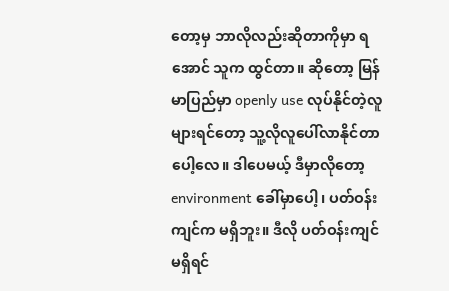တော့မှ ဘာလိုလည်းဆိုတာကိုမှာ ရအောင် သူက ထွင်တာ။ ဆိုတော့ မြန်မာပြည်မှာ openly use လုပ်နိုင်တဲ့လူ များရင်တော့ သူ့လိုလူပေါ်လာနိုင်တာပေါ့လေ။ ဒါပေမယ့် ဒီမှာလိုတော့ environment ခေါ်မှာပေါ့၊ ပတ်ဝန်းကျင်က မရှိဘူး။ ဒီလို ပတ်ဝန်းကျင်မရှိရင်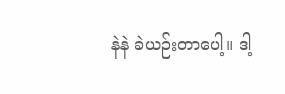နဲနဲ ခဲယဉ်းတာပေါ့။ ဒါ့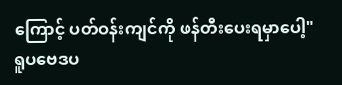ကြောင့် ပတ်ဝန်းကျင်ကို ဖန်တီးပေးရမှာပေါ့"
ရူပဗေဒပ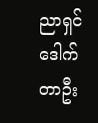ညာရှင် ဒေါက်တာဦး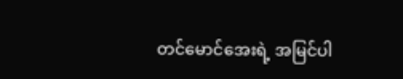တင်မောင်အေးရဲ့ အမြင်ပါ